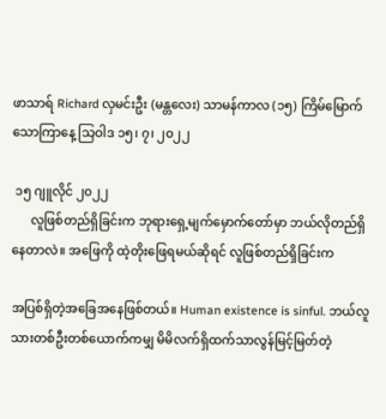ဖာသာရ် Richard လှမင်းဦး (မန္တလေး) သာမန်ကာလ (၁၅) ကြိမ်မြောက် သောကြာနေ့ သြဝါဒ ၁၅၊ ၇၊ ၂၀၂၂

 ၁၅ ဂျူလိုင် ၂၀၂၂
      လူဖြစ်တည်ရှိခြင်းက ဘုရားရှေ့မျက်မှောက်တော်မှာ ဘယ်လိုတည်ရှိနေတာလဲ။ အဖြေကို ထဲ့တိုးဖြေရမယ်ဆိုရင် လူဖြစ်တည်ရှိခြင်းက

အပြစ်ရှိတဲ့အခြေအနေဖြစ်တယ်။ Human existence is sinful. ဘယ်လူသားတစ်ဦးတစ်ယောက်ကမျှ မိမိလက်ရှိထက်သာလွန်မြင့်မြတ်တဲ့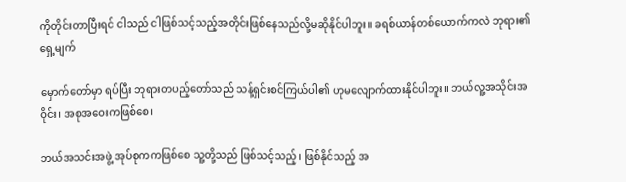ကိုတိုင်းတာပြီးရင် ငါသည် ငါဖြစ်သင့်သည့်အတိုင်းဖြစ်နေသည်လို့မဆိုနိုင်ပါဘူး။ ခရစ်ယာန်တစ်ယောက်ကလဲ ဘုရား၏ရှေ့မျက်

မှောက်တော်မှာ ရပ်ပြီး ဘုရားတပည့်တော်သည် သန့်ရှင်းစင်ကြယ်ပါ၏ ဟုမလျောက်ထားနိုင်ပါဘူး။ ဘယ်လူ့အသိုင်းအဝိုင်း၊ အစုအဝေးကဖြစ်စေ၊

ဘယ်အသင်းအဖွဲ့ အုပ်စုကကဖြစ်စေ သူ့တို့သည် ဖြစ်သင့်သည့်၊ ဖြစ်နိုင်သည့် အ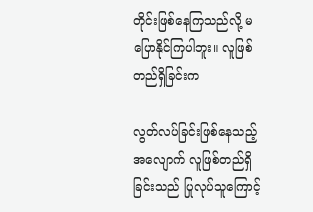တိုင်းဖြစ်နေကြသည်လို့ မပြောနိုင်ကြပါဘူး။ လူဖြစ်တည်ရှိခြင်းက

လွတ်လပ်ခြင်းဖြစ်နေသည့်အလျောက် လူဖြစ်တည်ရှိခြင်းသည် ပြုလုပ်သူကြောင့်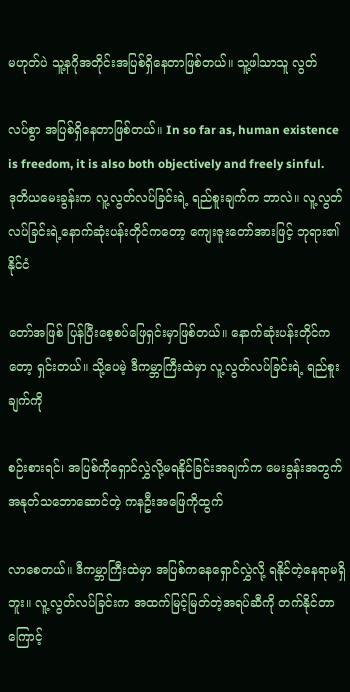မဟုတ်ပဲ သူ့နဂိုအတိုင်းအပြစ်ရှိနေတာဖြစ်တယ်။ သူ့ဖါသာသူ လွတ်

လပ်စွာ အပြစ်ရှိနေတာဖြစ်တယ်။ In so far as, human existence is freedom, it is also both objectively and freely sinful.
ဒုတိယမေးခွန်းက လူ့လွတ်လပ်ခြင်းရဲ့ ရည်စူးချက်က ဘာလဲ။ လူ့လွတ်လပ်ခြင်းရဲ့နောက်ဆုံးပန်းတိုင်ကတော့ ကျေးဇူးတော်အားဖြင့် ဘုရား၏နိုင်ငံ

တော်အဖြစ် ပြန်ပြီးစေ့စပ်ဖြေရှင်းမှာဖြစ်တယ်။ နောက်ဆုံးပန်းတိုင်ကတော့ ရှင်းတယ်။ သို့ပေမဲ့ ဒီကမ္ဘာကြီးထဲမှာ လူ့လွတ်လပ်ခြင်းရဲ့ ရည်စူးချက်ကို

စဉ်းစားရင်၊ အပြစ်ကိုရှောင်လွှဲလို့မရနိုင်ခြင်းအချက်က မေးခွန်းအတွက် အနုတ်သဘောဆောင်တဲ့ ကနဦးအဖြေကိုထွက်

လာစေတယ်။ ဒီကမ္ဘာကြီးထဲမှာ အပြစ်ကနေရှောင်လွှဲလို့ ရနိုင်တဲ့နေရာမရှိဘူး။ လူ့လွတ်လပ်ခြင်းက အထက်မြင့်မြတ်တဲ့အရပ်ဆီကို တက်နိုင်တာကြောင့်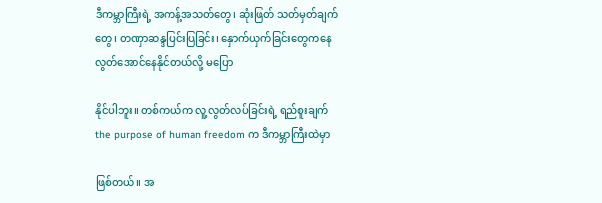ဒီကမ္ဘာကြီးရဲ့ အကန့်အသတ်တွေ၊ ဆုံးဖြတ် သတ်မှတ်ချက်တွေ၊ တဏှာဆန္ဒပြင်းပြခြင်း၊ နှောက်ယှက်ခြင်းတွေကနေ လွတ်အောင်နေနိုင်တယ်လို့ မပြော

နိုင်ပါဘူး။ တစ်ကယ်က လူ့လွတ်လပ်ခြင်းရဲ့ ရည်စူးချက် the purpose of human freedom က ဒီကမ္ဘာကြီးထဲမှာ

ဖြစ်တယ်။ အ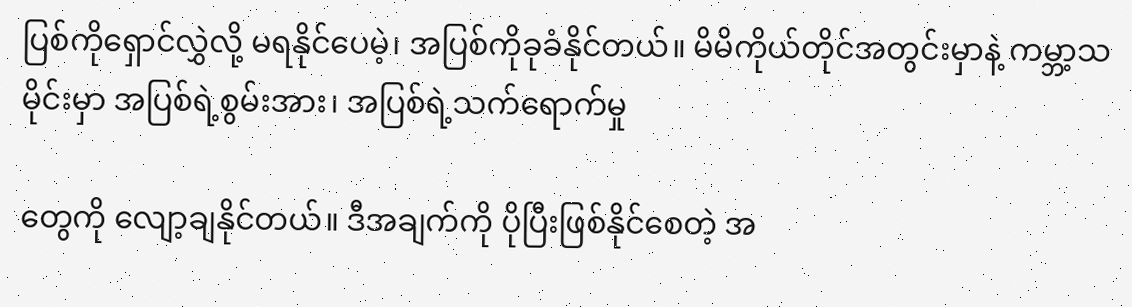ပြစ်ကိုရှောင်လွှဲလို့ မရနိုင်ပေမဲ့၊ အပြစ်ကိုခုခံနိုင်တယ်။ မိမိကိုယ်တိုင်အတွင်းမှာနဲ့ ကမ္ဘာ့သမိုင်းမှာ အပြစ်ရဲ့စွမ်းအား၊ အပြစ်ရဲ့သက်ရောက်မှု

တွေကို လျော့ချနိုင်တယ်။ ဒီအချက်ကို ပိုပြီးဖြစ်နိုင်စေတဲ့ အ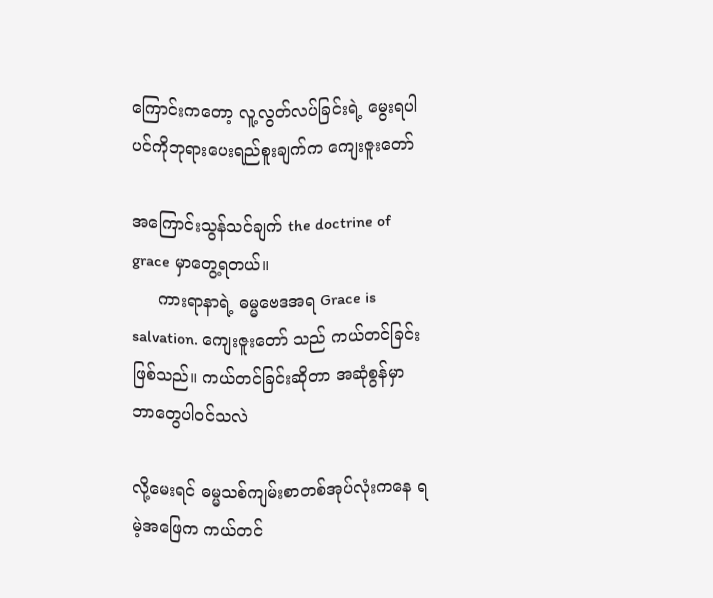ကြောင်းကတော့ လူ့လွတ်လပ်ခြင်းရဲ့ မွေးရပါပင်ကိုဘုရားပေးရည်စူးချက်က ကျေးဇူးတော်

အကြောင်းသွန်သင်ချက် the doctrine of grace မှာတွေ့ရတယ်။
     ကားရာနာရဲ့ ဓမ္မဗေဒအရ Grace is salvation. ကျေးဇူးတော် သည် ကယ်တင်ခြင်းဖြစ်သည်။ ကယ်တင်ခြင်းဆိုတာ အဆုံစွန်မှာ ဘာတွေပါဝင်သလဲ

လို့မေးရင် ဓမ္မသစ်ကျမ်းစာတစ်အုပ်လုံးကနေ ရမဲ့အဖြေက ကယ်တင်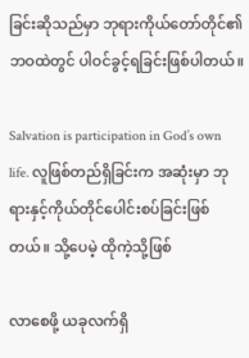ခြင်းဆိုသည်မှာ ဘုရားကိုယ်တော်တိုင်၏ ဘဝထဲတွင် ပါဝင်ခွင့်ရခြင်းဖြစ်ပါတယ်။

Salvation is participation in God’s own life. လူဖြစ်တည်ရှိခြင်းက အဆုံးမှာ ဘုရားနှင့်ကိုယ်တိုင်ပေါင်းစပ်ခြင်းဖြစ်တယ်။ သို့ပေမဲ့ ထိုကဲ့သို့ဖြစ်

လာစေဖို့ ယခုလက်ရှိ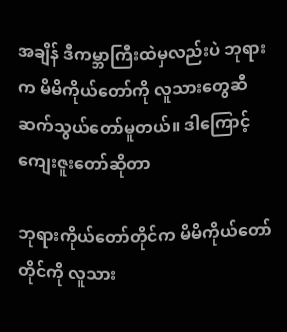အချိန် ဒီကမ္ဘာကြီးထဲမှလည်းပဲ ဘုရားက မိမိကိုယ်တော်ကို လူသားတွေဆီဆက်သွယ်တော်မူတယ်။ ဒါကြောင့် ကျေးဇူးတော်ဆိုတာ

ဘုရားကိုယ်တော်တိုင်က မိမိကိုယ်တော်တိုင်ကို လူသား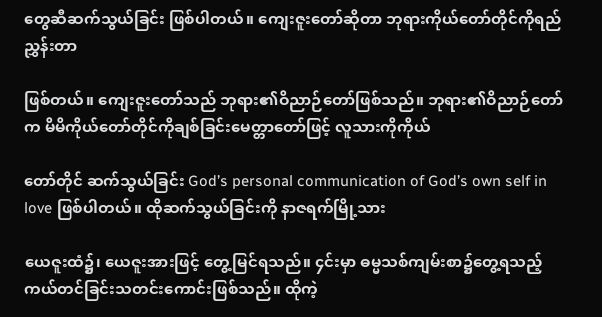တွေဆီဆက်သွယ်ခြင်း ဖြစ်ပါတယ်။ ကျေးဇူးတော်ဆိုတာ ဘုရားကိုယ်တော်တိုင်ကိုရည်ညွှန်းတာ

ဖြစ်တယ်။ ကျေးဇူးတော်သည် ဘုရား၏ဝိညာဉ်တော်ဖြစ်သည်။ ဘုရား၏ဝိညာဉ်တော်က မိမိကိုယ်တော်တိုင်ကိုချစ်ခြင်းမေတ္တာတော်ဖြင့် လူသားကိုကိုယ်

တော်တိုင် ဆက်သွယ်ခြင်း God’s personal communication of God’s own self in love ဖြစ်ပါတယ်။ ထိုဆက်သွယ်ခြင်းကို နာဇရက်မြို့သား

ယေဇူးထံ၌၊ ယေဇူးအားဖြင့် တွေ့မြင်ရသည်။ ၄င်းမှာ ဓမ္မသစ်ကျမ်းစာ၌တွေ့ရသည့် ကယ်တင်ခြင်းသတင်းကောင်းဖြစ်သည်။ ထိုကဲ့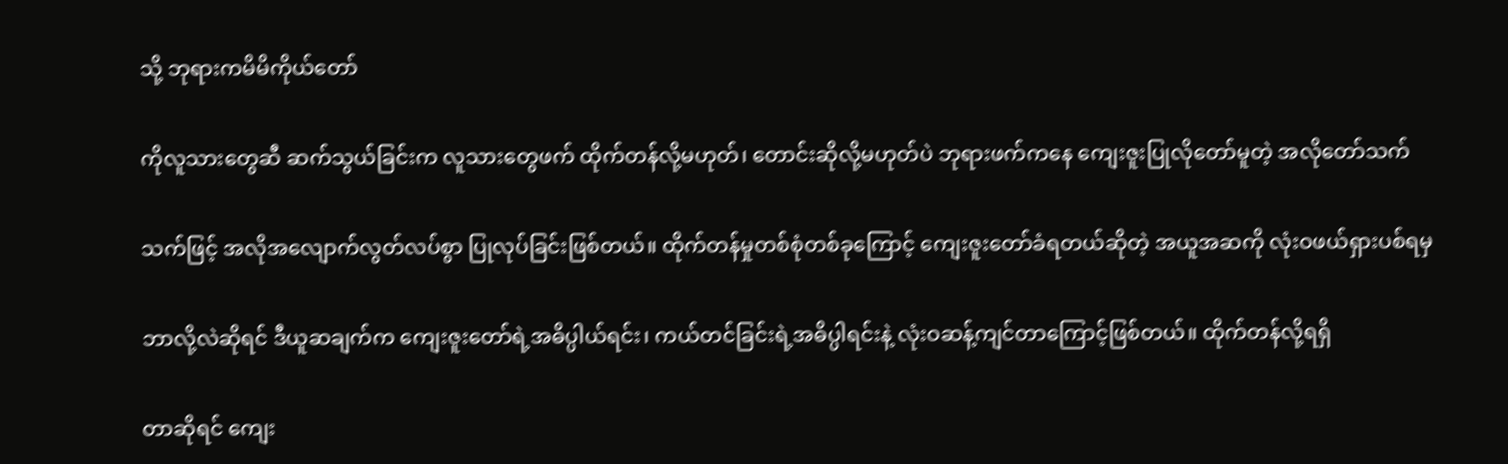သို့ ဘုရားကမိမိကိုယ်တော်

ကိုလူသားတွေဆီ ဆက်သွယ်ခြင်းက လူသားတွေဖက် ထိုက်တန်လို့မဟုတ်၊ တောင်းဆိုလို့မဟုတ်ပဲ ဘုရားဖက်ကနေ ကျေးဇူးပြုလိုတော်မူတဲ့ အလိုတော်သက်

သက်ဖြင့် အလိုအလျောက်လွတ်လပ်စွာ ပြုလုပ်ခြင်းဖြစ်တယ်။ ထိုက်တန်မှုတစ်စုံတစ်ခုကြောင့် ကျေးဇူးတော်ခံရတယ်ဆိုတဲ့ အယူအဆကို လုံးဝဖယ်ရှားပစ်ရမှ

ဘာလို့လဲဆိုရင် ဒီယူဆချက်က ကျေးဇူးတော်ရဲ့အဓိပ္ပါယ်ရင်း၊ ကယ်တင်ခြင်းရဲ့အဓိပ္ပါရင်းနဲ့ လုံးဝဆန့်ကျင်တာကြောင့်ဖြစ်တယ်။ ထိုက်တန်လို့ရရှိ

တာဆိုရင် ကျေး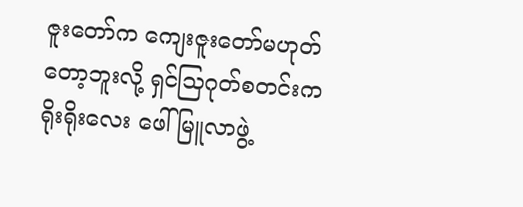ဇူးတော်က ကျေးဇူးတော်မဟုတ်တော့ဘူးလို့ ရှင်သြဂုတ်စတင်းက ရိုးရိုးလေး ဖေါ်မြူလာဖွဲ့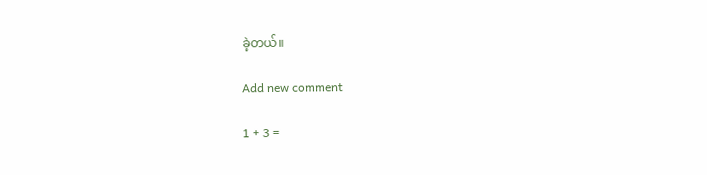ခဲ့တယ်။

Add new comment

1 + 3 =